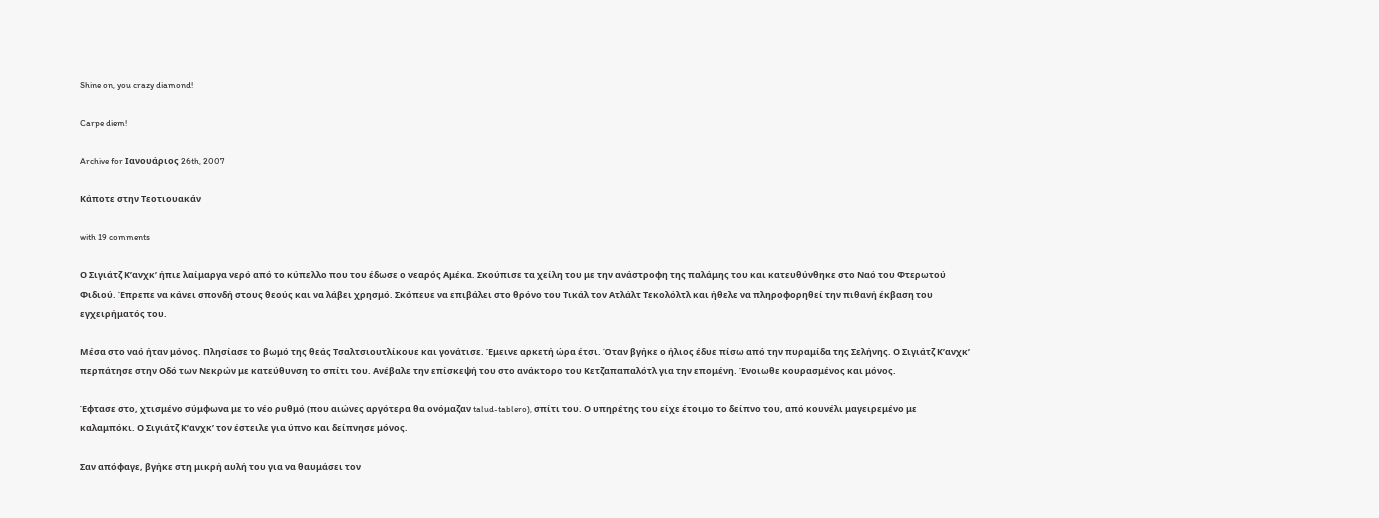Shine on, you crazy diamond!

Carpe diem!

Archive for Ιανουάριος 26th, 2007

Κάποτε στην Τεοτιουακάν

with 19 comments

Ο Σιγιάτζ Κ’ανχκ’ ήπιε λαίμαργα νερό από το κύπελλο που του έδωσε ο νεαρός Αμέκα. Σκούπισε τα χείλη του με την ανάστροφη της παλάμης του και κατευθύνθηκε στο Ναό του Φτερωτού Φιδιού. Έπρεπε να κάνει σπονδή στους θεούς και να λάβει χρησμό. Σκόπευε να επιβάλει στο θρόνο του Τικάλ τον Ατλάλτ Τεκολόλτλ και ήθελε να πληροφορηθεί την πιθανή έκβαση του εγχειρήματός του.

Μέσα στο ναό ήταν μόνος. Πλησίασε το βωμό της θεάς Τσαλτσιουτλίκουε και γονάτισε. Έμεινε αρκετή ώρα έτσι. Όταν βγήκε ο ήλιος έδυε πίσω από την πυραμίδα της Σελήνης. Ο Σιγιάτζ Κ’ανχκ’ περπάτησε στην Οδό των Νεκρών με κατεύθυνση το σπίτι του. Ανέβαλε την επίσκεψή του στο ανάκτορο του Κετζαπαπαλότλ για την επομένη. Ένοιωθε κουρασμένος και μόνος.

Έφτασε στο, χτισμένο σύμφωνα με το νέο ρυθμό (που αιώνες αργότερα θα ονόμαζαν talud-tablero), σπίτι του. Ο υπηρέτης του είχε έτοιμο το δείπνο του, από κουνέλι μαγειρεμένο με καλαμπόκι. Ο Σιγιάτζ Κ’ανχκ’ τον έστειλε για ύπνο και δείπνησε μόνος.

Σαν απόφαγε, βγήκε στη μικρή αυλή του για να θαυμάσει τον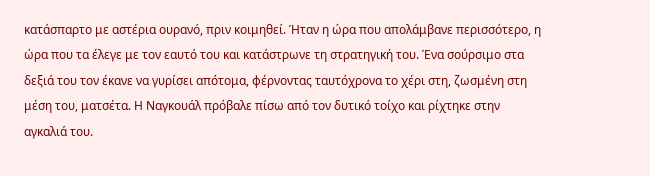κατάσπαρτο με αστέρια ουρανό, πριν κοιμηθεί. Ήταν η ώρα που απολάμβανε περισσότερο, η ώρα που τα έλεγε με τον εαυτό του και κατάστρωνε τη στρατηγική του. Ένα σούρσιμο στα δεξιά του τον έκανε να γυρίσει απότομα, φέρνοντας ταυτόχρονα το χέρι στη, ζωσμένη στη μέση του, ματσέτα. Η Ναγκουάλ πρόβαλε πίσω από τον δυτικό τοίχο και ρίχτηκε στην αγκαλιά του.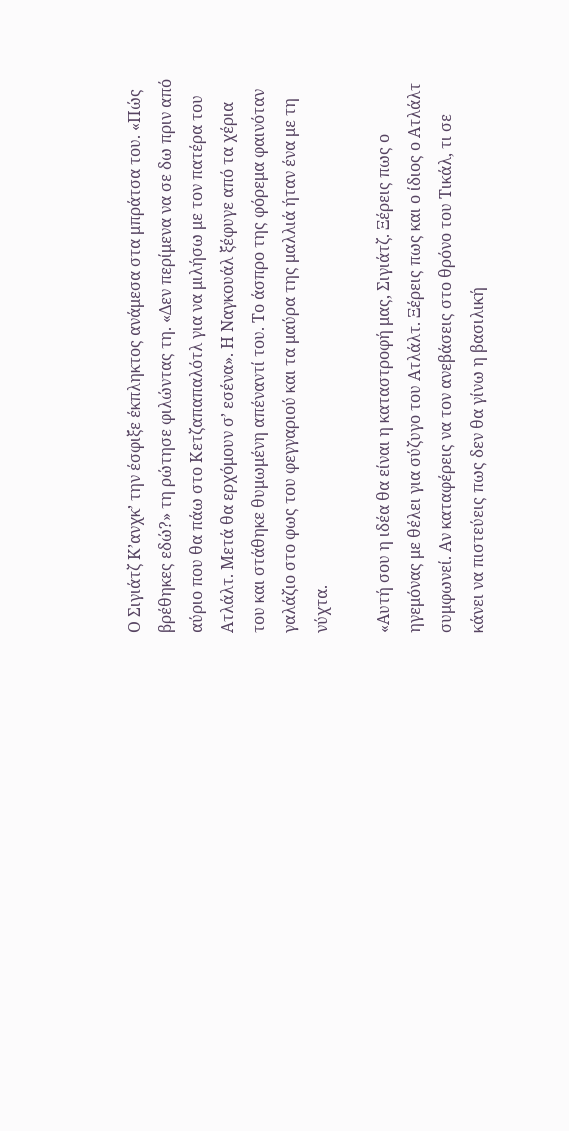Ο Σιγιάτζ Κ’ανχκ’ την έσφιξε έκπληκτος ανάμεσα στα μπράτσα του. «Πώς βρέθηκες εδώ?» τη ρώτησε φιλώντας τη. «Δεν περίμενα να σε δω πριν από αύριο που θα πάω στο Κετζαπαπαλότλ για να μιλήσω με τον πατέρα του Ατλάλτ. Μετά θα ερχόμουν σ’ εσένα». Η Ναγκουάλ ξέφυγε από τα χέρια του και στάθηκε θυμωμένη απέναντί του. Το άσπρο της φόρεμα φαινόταν γαλάζιο στο φως του φεγγαριού και τα μαύρα της μαλλιά ήταν ένα με τη νύχτα.

«Αυτή σου η ιδέα θα είναι η καταστροφή μας, Σιγιάτζ. Ξέρεις πως ο ηγεμόνας με θέλει για σύζυγο του Ατλάλτ. Ξέρεις πως και ο ίδιος ο Ατλάλτ συμφωνεί. Αν καταφέρεις να τον ανεβάσεις στο θρόνο του Τικάλ, τι σε κάνει να πιστεύεις πως δεν θα γίνω η βασιλική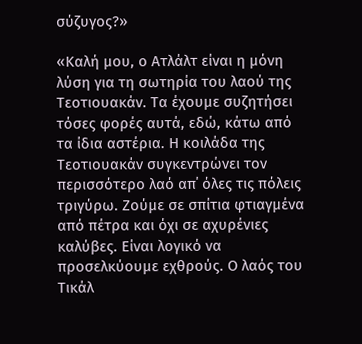σύζυγος?»

«Καλή μου, ο Ατλάλτ είναι η μόνη λύση για τη σωτηρία του λαού της Τεοτιουακάν. Τα έχουμε συζητήσει τόσες φορές αυτά, εδώ, κάτω από τα ίδια αστέρια. Η κοιλάδα της Τεοτιουακάν συγκεντρώνει τον περισσότερο λαό απ΄ όλες τις πόλεις τριγύρω. Ζούμε σε σπίτια φτιαγμένα από πέτρα και όχι σε αχυρένιες καλύβες. Είναι λογικό να προσελκύουμε εχθρούς. Ο λαός του Τικάλ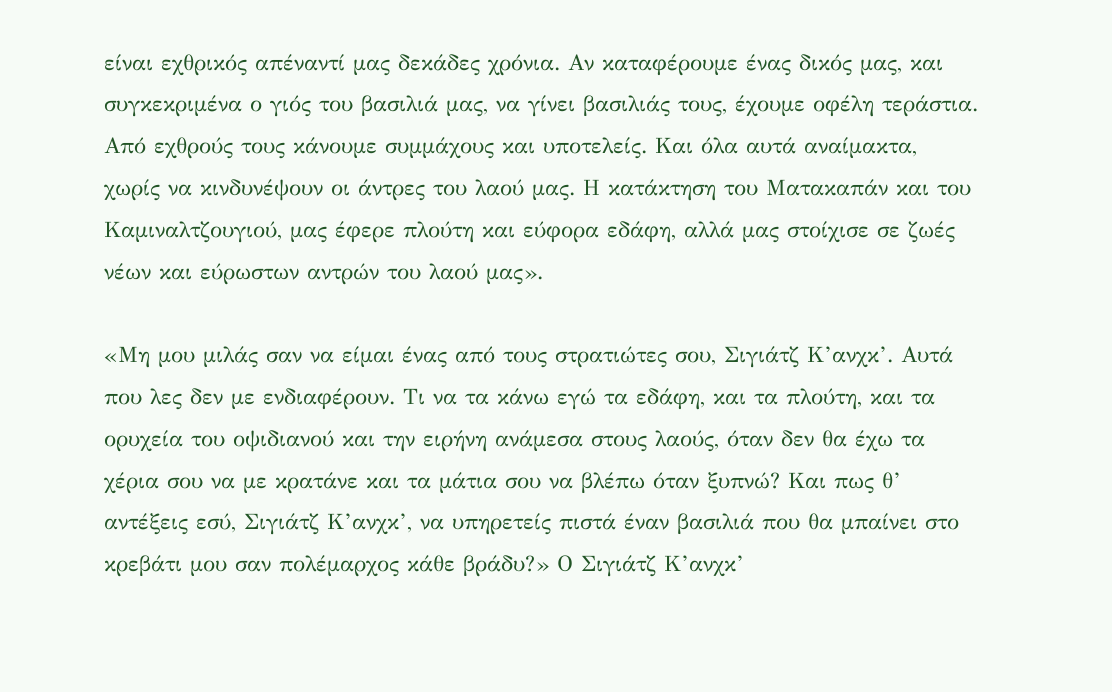είναι εχθρικός απέναντί μας δεκάδες χρόνια. Αν καταφέρουμε ένας δικός μας, και συγκεκριμένα ο γιός του βασιλιά μας, να γίνει βασιλιάς τους, έχουμε οφέλη τεράστια. Από εχθρούς τους κάνουμε συμμάχους και υποτελείς. Και όλα αυτά αναίμακτα, χωρίς να κινδυνέψουν οι άντρες του λαού μας. Η κατάκτηση του Ματακαπάν και του Καμιναλτζουγιού, μας έφερε πλούτη και εύφορα εδάφη, αλλά μας στοίχισε σε ζωές νέων και εύρωστων αντρών του λαού μας».

«Μη μου μιλάς σαν να είμαι ένας από τους στρατιώτες σου, Σιγιάτζ Κ’ανχκ’. Αυτά που λες δεν με ενδιαφέρουν. Τι να τα κάνω εγώ τα εδάφη, και τα πλούτη, και τα ορυχεία του οψιδιανού και την ειρήνη ανάμεσα στους λαούς, όταν δεν θα έχω τα χέρια σου να με κρατάνε και τα μάτια σου να βλέπω όταν ξυπνώ? Και πως θ’ αντέξεις εσύ, Σιγιάτζ Κ’ανχκ’, να υπηρετείς πιστά έναν βασιλιά που θα μπαίνει στο κρεβάτι μου σαν πολέμαρχος κάθε βράδυ?» Ο Σιγιάτζ Κ’ανχκ’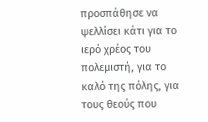προσπάθησε να ψελλίσει κάτι για το ιερό χρέος του πολεμιστή, για το καλό της πόλης, για τους θεούς που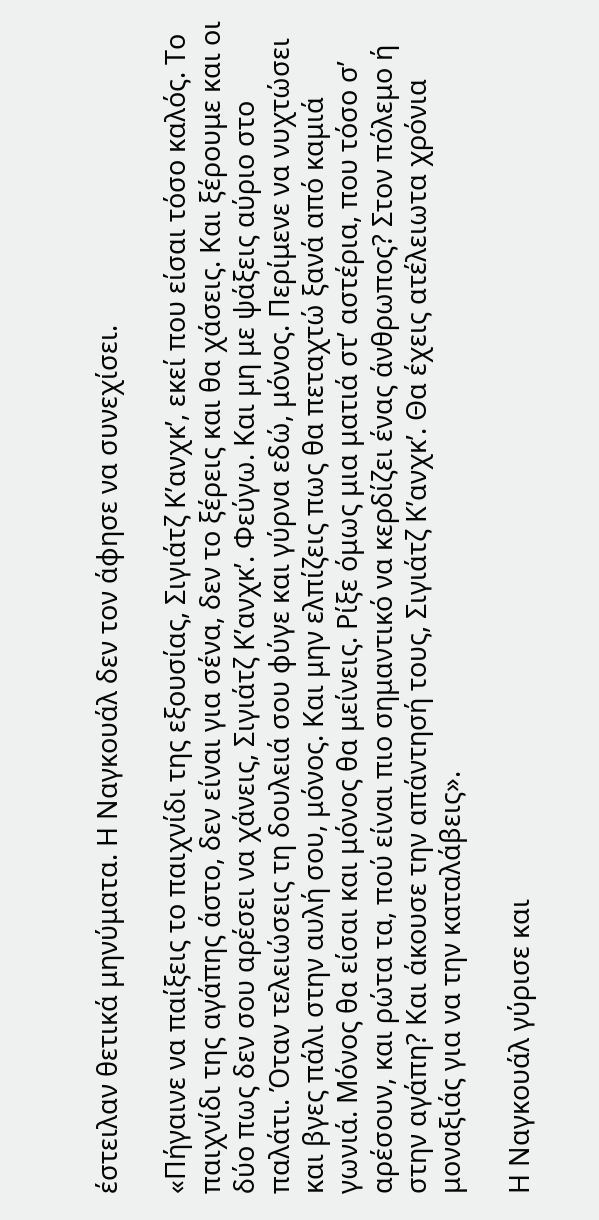έστειλαν θετικά μηνύματα. Η Ναγκουάλ δεν τον άφησε να συνεχίσει.

«Πήγαινε να παίξεις το παιχνίδι της εξουσίας, Σιγιάτζ Κ’ανχκ’, εκεί που είσαι τόσο καλός. Το παιχνίδι της αγάπης άστο, δεν είναι για σένα, δεν το ξέρεις και θα χάσεις. Και ξέρουμε και οι δύο πως δεν σου αρέσει να χάνεις, Σιγιάτζ Κ’ανχκ’. Φεύγω. Και μη με ψάξεις αύριο στο παλάτι. Όταν τελειώσεις τη δουλειά σου φύγε και γύρνα εδώ, μόνος. Περίμενε να νυχτώσει και βγες πάλι στην αυλή σου, μόνος. Και μην ελπίζεις πως θα πεταχτώ ξανά από καμιά γωνιά. Μόνος θα είσαι και μόνος θα μείνεις. Ρίξε όμως μια ματιά στ’ αστέρια, που τόσο σ’ αρέσουν, και ρώτα τα, πού είναι πιο σημαντικό να κερδίζει ένας άνθρωπος? Στον πόλεμο ή στην αγάπη? Και άκουσε την απάντησή τους, Σιγιάτζ Κ’ανχκ’. Θα έχεις ατέλειωτα χρόνια μοναξιάς για να την καταλάβεις».

Η Ναγκουάλ γύρισε και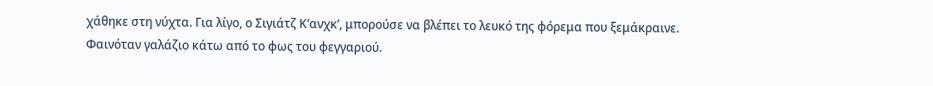χάθηκε στη νύχτα. Για λίγο, ο Σιγιάτζ Κ’ανχκ’, μπορούσε να βλέπει το λευκό της φόρεμα που ξεμάκραινε. Φαινόταν γαλάζιο κάτω από το φως του φεγγαριού.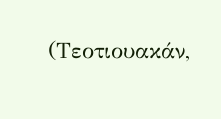(Τεοτιουακάν,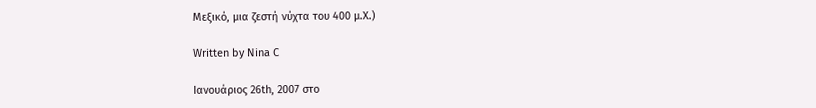Μεξικό, μια ζεστή νύχτα του 400 μ.Χ.)

Written by Nina C

Ιανουάριος 26th, 2007 στο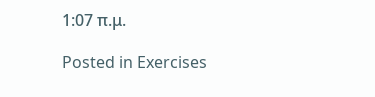1:07 π.μ.

Posted in Exercises